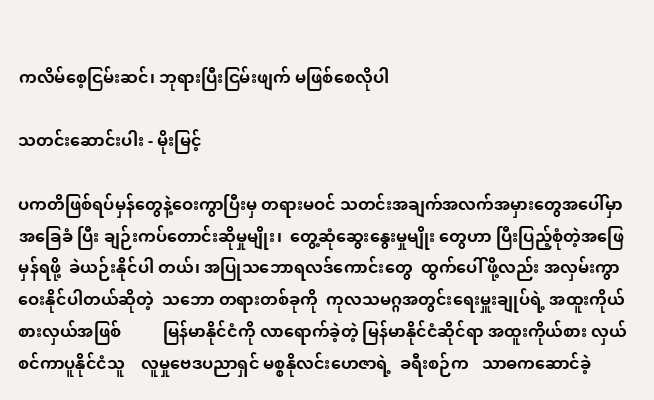ကလိမ်စေ့ငြမ်းဆင်၊ ဘုရားပြီးငြမ်းဖျက် မဖြစ်စေလိုပါ

သတင်းဆောင်းပါး - မိုးမြင့်

ပကတိဖြစ်ရပ်မှန်တွေနဲ့ဝေးကွာပြီးမှ တရားမဝင် သတင်းအချက်အလက်အမှားတွေအပေါ်မှာ အခြေခံ ပြီး ချဉ်းကပ်တောင်းဆိုမှုမျိုး၊  တွေ့ဆုံဆွေးနွေးမှုမျိုး တွေဟာ ပြီးပြည့်စုံတဲ့အဖြေမှန်ရဖို့  ခဲယဉ်းနိုင်ပါ တယ်၊ အပြုသဘောရလဒ်ကောင်းတွေ  ထွက်ပေါ် ဖို့လည်း အလှမ်းကွာဝေးနိုင်ပါတယ်ဆိုတဲ့  သဘော တရားတစ်ခုကို  ကုလသမဂ္ဂအတွင်းရေးမှူးချုပ်ရဲ့ အထူးကိုယ်စားလှယ်အဖြစ်          မြန်မာနိုင်ငံကို လာရောက်ခဲ့တဲ့ မြန်မာနိုင်ငံဆိုင်ရာ အထူးကိုယ်စား လှယ်    စင်ကာပူနိုင်ငံသူ    လူမှုဗေဒပညာရှင် မစ္စနိုလင်းဟေဇာရဲ့  ခရီးစဉ်က   သာဓကဆောင်ခဲ့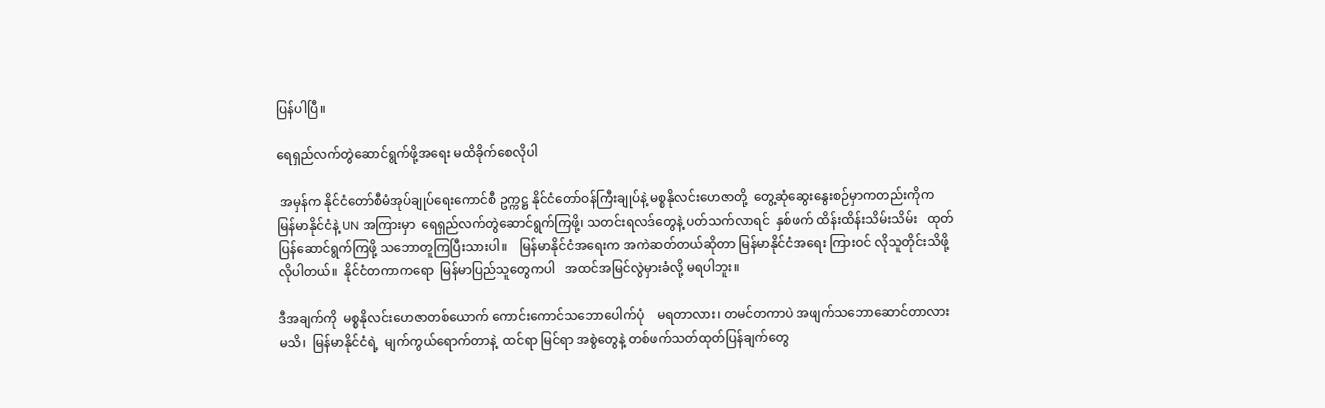ပြန်ပါပြီ။

ရေရှည်လက်တွဲဆောင်ရွက်ဖို့အရေး မထိခိုက်စေလိုပါ

 အမှန်က နိုင်ငံတော်စီမံအုပ်ချုပ်ရေးကောင်စီ ဥက္ကဋ္ဌ နိုင်ငံတော်ဝန်ကြီးချုပ်နဲ့ မစ္စနိုလင်းဟေဇာတို့  တွေ့ဆုံဆွေးနွေးစဉ်မှာကတည်းကိုက မြန်မာနိုင်ငံနဲ့ UN အကြားမှာ  ရေရှည်လက်တွဲဆောင်ရွက်ကြဖို့၊ သတင်းရလဒ်တွေနဲ့ ပတ်သက်လာရင်  နှစ်ဖက် ထိန်းထိန်းသိမ်းသိမ်း   ထုတ်ပြန်ဆောင်ရွက်ကြဖို့ သဘောတူကြပြီးသားပါ။    မြန်မာနိုင်ငံအရေးက အကဲဆတ်တယ်ဆိုတာ မြန်မာနိုင်ငံအရေး ကြားဝင် လိုသူတိုင်းသိဖို့  လိုပါတယ်။  နိုင်ငံတကာကရော  မြန်မာပြည်သူတွေကပါ   အထင်အမြင်လွဲမှားခံလို့ မရပါဘူး။

ဒီအချက်ကို  မစ္စနိုလင်းဟေဇာတစ်ယောက် ကောင်းကောင်သဘောပေါက်ပုံ    မရတာလား၊ တမင်တကာပဲ အဖျက်သဘောဆောင်တာလားမသိ၊  မြန်မာနိုင်ငံရဲ့  မျက်ကွယ်ရောက်တာနဲ့  ထင်ရာ မြင်ရာ အစွဲတွေနဲ့ တစ်ဖက်သတ်ထုတ်ပြန်ချက်တွေ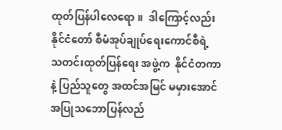ထုတ်ပြန်ပါလေရော။  ဒါကြောင့်လည်း နိုင်ငံတော် စီမံအုပ်ချုပ်ရေးကောင်စီရဲ့  သတင်းထုတ်ပြန်ရေး အဖွဲ့က  နိုင်ငံတကာနဲ့ ပြည်သူတွေ အထင်အမြင် မမှားအောင် အပြုသဘောပြန်လည်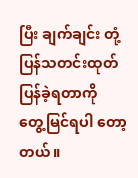ပြီး ချက်ချင်း တုံ့ပြန်သတင်းထုတ်ပြန်ခဲ့ရတာကို   တွေ့မြင်ရပါ တော့တယ်။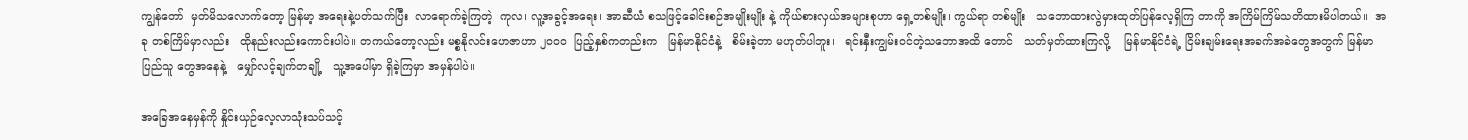ကျွန်တော်  မှတ်မိသလောက်တော့ မြန်မာ့ အရေးနဲ့ပတ်သက်ပြီး  လာရောက်ခဲ့ကြတဲ့  ကုလ၊ လူ့အခွင့်အရေး၊ အာဆီယံ စသဖြင့်ခေါင်းစဉ်အမျိုးမျိုး နဲ့ ကိုယ်စားလှယ်အများစုဟာ ရှေ့တစ်မျိုး၊ ကွယ်ရာ တစ်မျိုး   သဘောထားလွဲမှားထုတ်ပြန်လေ့ရှိကြ တာကို အကြိမ်ကြိမ်သတိထားမိပါတယ်။  အခု တစ်ကြိမ်မှာလည်း   ထိုနည်းလည်းကောင်းပါပဲ။ တကယ်တော့လည်း မစ္စနိုလင်းဟေဇာဟာ ၂၀၀၀  ပြည့်နှစ်ကတည်းက   မြန်မာနိုင်ငံနဲ့   စိမ်းခဲ့တာ မဟုတ်ပါဘူး၊   ရင်းနှီးကျွမ်းဝင်တဲ့သဘောအထိ တောင်   သတ်မှတ်ထားကြလို့    မြန်မာနိုင်ငံရဲ့ ငြိမ်းချမ်း‌ရေးအခက်အခဲတွေအတွက် မြန်မာပြည်သူ တွေအနေနဲ့   မျှော်လင့်ချက်တချို့   သူ့အပေါ်မှာ ရှိခဲ့ကြမှာ အမှန်ပါပဲ။

အခြေအနေမှန်ကို နှိုင်းယှဉ်လေ့လာသုံးသပ်သင့်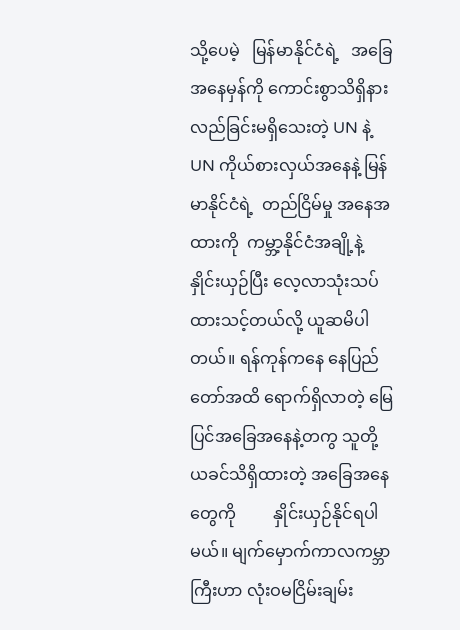သို့ပေမဲ့   မြန်မာနိုင်ငံရဲ့   အခြေအနေမှန်ကို ကောင်းစွာသိရှိနားလည်ခြင်းမရှိသေးတဲ့ UN နဲ့ UN ကိုယ်စားလှယ်အနေနဲ့ မြန်မာနိုင်ငံရဲ့  တည်ငြိမ်မှု အနေအထားကို  ကမ္ဘာ့နိုင်ငံအချို့နဲ့  နှိုင်းယှဉ်ပြီး လေ့လာသုံးသပ်ထားသင့်တယ်လို့ ယူဆမိပါတယ်။ ရန်ကုန်ကနေ နေပြည်တော်အထိ ရောက်ရှိလာတဲ့ မြေပြင်အခြေအနေနဲ့တကွ သူတို့ယခင်သိရှိထားတဲ့ အခြေအနေတွေကို         နှိုင်းယှဉ်နိုင်ရပါမယ်။ မျက်မှောက်ကာလကမ္ဘာကြီးဟာ လုံးဝမငြိမ်းချမ်း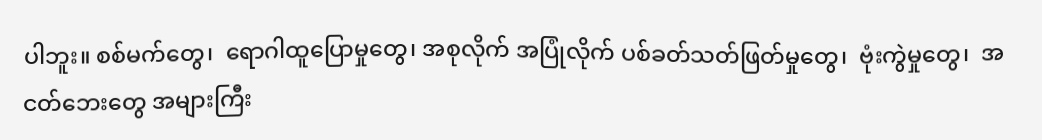ပါဘူး။ စစ်မက်တွေ၊  ရောဂါထူပြောမှုတွေ၊ အစုလိုက် အပြုံလိုက် ပစ်ခတ်သတ်ဖြတ်မှုတွေ၊  ဗုံးကွဲမှုတွေ၊  အငတ်ဘေးတွေ အများကြီး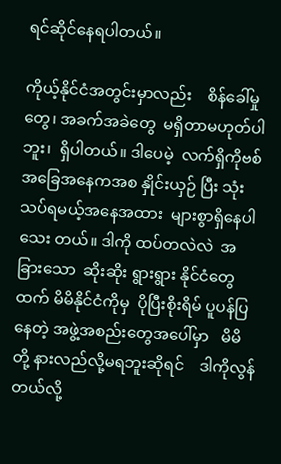ရင်ဆိုင်နေရပါတယ်။

ကိုယ့်နိုင်ငံအတွင်းမှာလည်း    စိန်ခေါ်မှုတွေ၊ အခက်အခဲတွေ  မရှိတာမဟုတ်ပါဘူး၊  ရှိပါတယ်။ ဒါပေမဲ့  လက်ရှိကိုဗစ်အခြေအနေကအစ နှိုင်းယှဉ် ပြီး သုံးသပ်ရမယ့်အနေအထား  များစွာရှိနေပါသေး တယ်။ ဒါကို ထပ်တလဲလဲ  အခြားသော  ဆိုးဆိုး ရွားရွား နိုင်ငံတွေထက် မိမိနိုင်ငံကိုမှ  ပိုပြီးစိုးရိမ် ပူပန်ပြနေတဲ့ အဖွဲ့အစည်းတွေအပေါ်မှာ   မိမိတို့ နားလည်လို့မရဘူးဆိုရင်    ဒါကိုလွန်တယ်လို့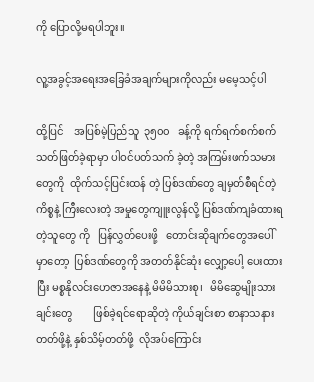ကို ပြောလို့မရပါဘူး။

လူ့အခွင့်အရေးအခြေခံအချက်များကိုလည်း မမေ့သင့်ပါ

ထို့ပြင်    အပြစ်မဲ့ပြည်သူ  ၃၅၀၀   ခန့်ကို ရက်ရက်စက်စက်သတ်ဖြတ်ခဲ့ရာမှာ ပါဝင်ပတ်သက် ခဲ့တဲ့ အကြမ်းဖက်သမားတွေကို  ထိုက်သင့်ပြင်းထန် တဲ့ ပြစ်ဒဏ်တွေ ချမှတ်စီရင်တဲ့ကိစ္စနဲ့ ကြီးလေးတဲ့ အမှုတွေကျူးလွန်လို့ ပြစ်ဒဏ်ကျခံထားရတဲ့သူတွေ ကို   ပြန်လွှတ်ပေးဖို့   တောင်းဆိုချက်တွေအပေါ် မှာတော့  ပြစ်ဒဏ်တွေကို အတတ်နိုင်ဆုံး လျှော့ပေါ့ ပေးထားပြီး မစ္စနိုလင်းဟေဇာအနေနဲ့ မိမိမိသားစု၊   မိမိဆွေမျိုးသားချင်း‌တွေ        ဖြစ်ခဲ့ရင်ရောဆိုတဲ့ ကိုယ်ချင်းစာ စာနာသနားတတ်ဖို့နဲ့ နှစ်သိမ့်တတ်ဖို့  လိုအပ်ကြောင်း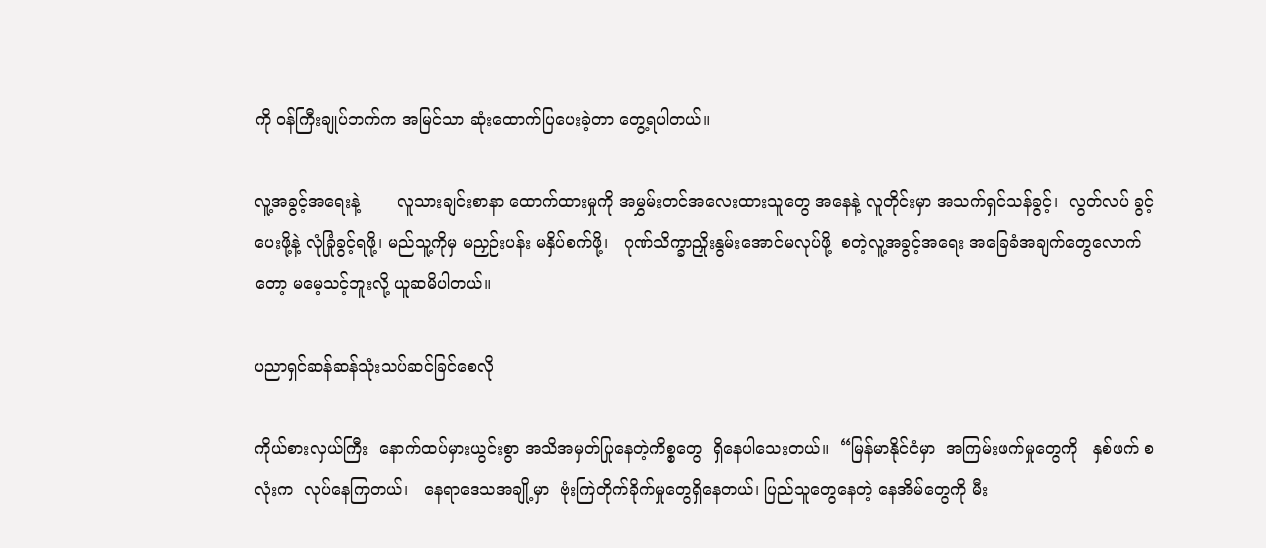ကို ဝန်ကြီးချုပ်ဘက်က အမြင်သာ ဆုံးထောက်ပြပေးခဲ့တာ တွေ့ရပါတယ်။

လူ့အခွင့်အရေးနဲ့       လူသားချင်းစာနာ ထောက်ထားမှုကို အမွှမ်းတင်အလေးထားသူတွေ အနေနဲ့ လူတိုင်းမှာ အသက်ရှင်သန်ခွင့်၊  လွတ်လပ် ခွင့်ပေးဖို့နဲ့ လုံခြုံခွင့်ရဖို့၊ မည်သူ့ကိုမှ မညှဉ်းပန်း မနှိပ်စက်ဖို့၊   ဂုဏ်သိက္ခာညှိုးနွမ်းအောင်မလုပ်ဖို့  စတဲ့လူ့အခွင့်အရေး အခြေခံအချက်တွေလောက် တော့ မမေ့သင့်ဘူးလို့ ယူဆမိပါတယ်။

ပညာရှင်ဆန်ဆန်သုံးသပ်ဆင်ခြင်စေလို

ကိုယ်စားလှယ်ကြီး  နောက်ထပ်မှားယွင်းစွာ အသိအမှတ်ပြုနေတဲ့ကိစ္စတွေ  ရှိနေပါ‌သေးတယ်။  “မြန်မာနိုင်ငံမှာ  အကြမ်းဖက်မှုတွေကို   နှစ်ဖက် စလုံးက  လုပ်နေကြတယ်၊   နေရာဒေသအချို့မှာ  ဗုံးကြဲတိုက်ခိုက်မှုတွေရှိနေတယ်၊ ပြည်သူတွေနေတဲ့ နေအိမ်တွေကို မီး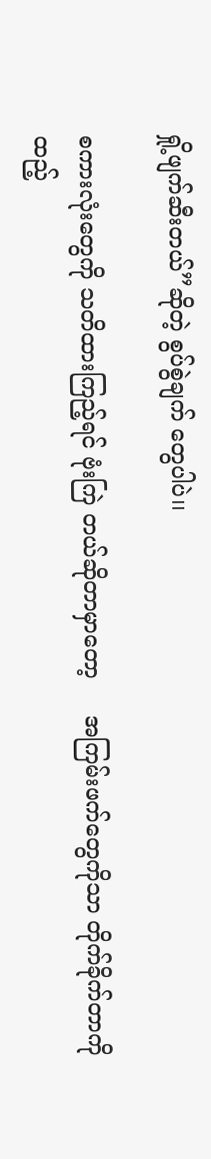ရှို့ဖျက်ဆီးတယ်”ဆိုတဲ့ စွပ်စွဲချက် တွေပါပဲ၊၊

စကားလုံးတွေကို သတိထားကြည့်ရင် ဗုံးကြဲ တယ်ဆိုတာမှာတော့     အကြမ်းဖက်တွေကိုသာ တိုက်ခိုက်တာကို ထည့်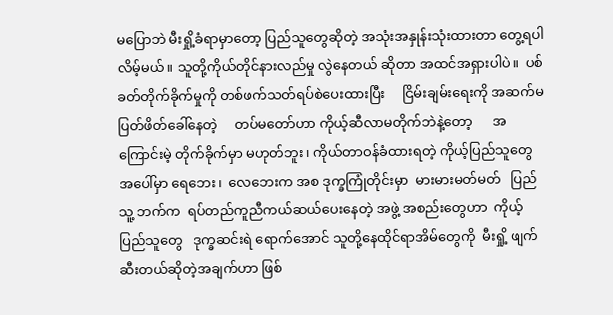မပြောဘဲ မီးရှို့ခံရာမှာတော့ ပြည်သူတွေဆိုတဲ့ အသုံးအနှုန်းသုံးထားတာ တွေ့ရပါ လိမ့်မယ်။ သူတို့ကိုယ်တိုင်နားလည်မှု လွဲနေတယ် ဆိုတာ အထင်အရှားပါပဲ။  ပစ်ခတ်တိုက်ခိုက်မှုကို တစ်ဖက်သတ်ရပ်စဲပေးထားပြီး     ငြိမ်းချမ်းရေးကို အဆက်မပြတ်ဖိတ်ခေါ်နေတဲ့     တပ်မတော်ဟာ ကိုယ့်ဆီလာမတိုက်ဘဲနဲ့တော့      အကြောင်းမဲ့ တိုက်ခိုက်မှာ မဟုတ်ဘူး၊ ကိုယ်တာဝန်ခံထားရတဲ့ ကိုယ့်ပြည်သူတွေအပေါ်မှာ ရေဘေး၊  လေဘေးက အစ ဒုက္ခကြုံတိုင်းမှာ  မားမားမတ်မတ်   ပြည်သူ့ ဘက်က  ရပ်တည်ကူညီကယ်ဆယ်ပေးနေတဲ့ အဖွဲ့ အစည်းတွေဟာ  ကိုယ့်ပြည်သူတွေ   ဒုက္ခဆင်းရဲ ရောက်အောင် သူတို့နေထိုင်ရာအိမ်တွေကို  မီးရှို့ ဖျက်ဆီးတယ်ဆိုတဲ့အချက်ဟာ ဖြစ်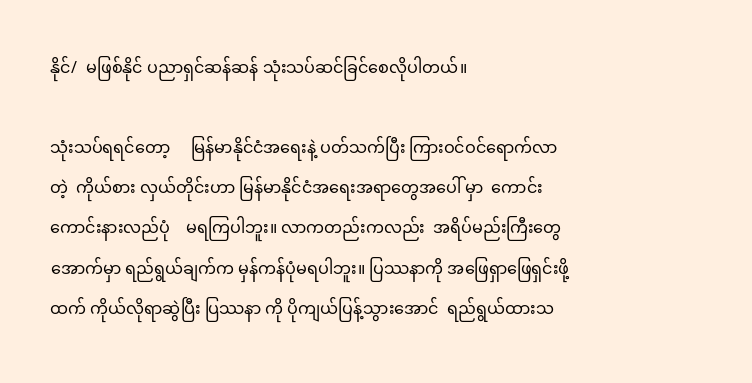နိုင်/  မဖြစ်နိုင် ပညာရှင်ဆန်ဆန် သုံးသပ်ဆင်ခြင်စေလိုပါတယ်။

သုံးသပ်ရရင်တော့     မြန်မာနိုင်ငံအရေးနဲ့ ပတ်သက်ပြီး ကြားဝင်ဝင်ရောက်လာတဲ့  ကိုယ်စား လှယ်တိုင်းဟာ မြန်မာနိုင်ငံအရေးအရာတွေအပေါ် မှာ  ကောင်းကောင်းနားလည်ပုံ    မရကြပါဘူး။ လာကတည်းကလည်း  အရိပ်မည်းကြီးတွေအောက်မှာ ရည်ရွယ်ချက်က မှန်ကန်ပုံမရပါဘူး။ ပြဿနာကို အဖြေရှာဖြေရှင်းဖို့ထက် ကိုယ်လိုရာဆွဲပြီး ပြဿနာ ကို ပိုကျယ်ပြန့်သွားအောင်  ရည်ရွယ်ထားသ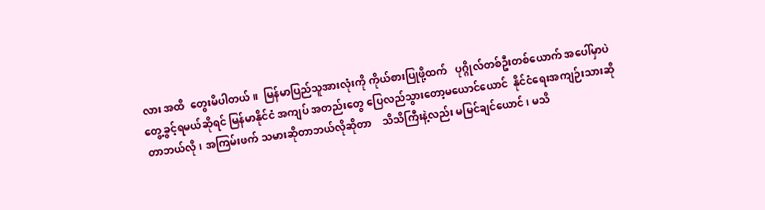လား အထိ  တွေးမိပါတယ်။  မြန်မာပြည်သူအားလုံးကို ကိုယ်စားပြုဖို့ထက်   ပုဂ္ဂိုလ်တစ်ဦးတစ်ယောက် အပေါ်မှာပဲ တွေ့ခွင့်ရမယ်ဆိုရင် မြန်မာနိုင်ငံ အကျပ် အတည်း‌တွေ ပြေလည်သွားတော့မယောင်ယောင်  နိုင်ငံရေးအကျဉ်းသားဆိုတာဘယ်လို၊ အကြမ်းဖက် သမားဆိုတာဘယ်လိုဆိုတာ    သိသိကြီးနဲ့လည်း မမြင်ချင်ယောင်၊ မသိ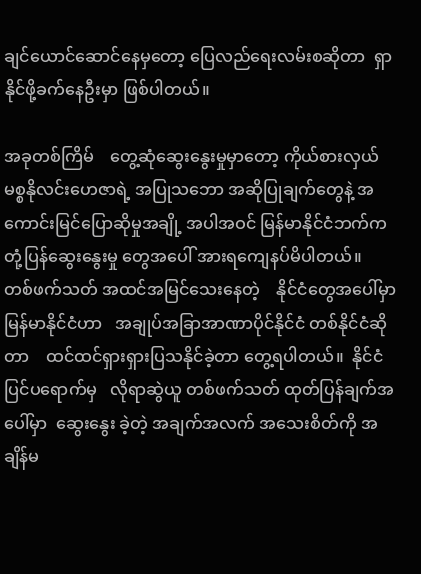ချင်ယောင်ဆောင်နေမှတော့ ပြေလည်ရေးလမ်းစဆိုတာ  ရှာနိုင်ဖို့ခက်‌နေဦးမှာ ဖြစ်ပါတယ်။

အခုတစ်ကြိမ်    တွေ့ဆုံဆွေးနွေးမှုမှာတော့ ကိုယ်စားလှယ် မစ္စနိုလင်းဟေဇာရဲ့ အပြုသဘော အဆိုပြုချက်တွေနဲ့ အကောင်းမြင်ပြောဆိုမှုအချို့ အပါအဝင် မြန်မာနိုင်ငံဘက်က တုံ့ပြန်ဆွေးနွေးမှု တွေအပေါ် အားရကျေနပ်မိပါတယ်။  တစ်ဖက်သတ် အထင်အမြင်သေးနေတဲ့    နိုင်ငံတွေအပေါ်မှာ မြန်မာနိုင်ငံဟာ   အချုပ်အခြာအာဏာပိုင်နိုင်ငံ တစ်နိုင်ငံဆိုတာ    ထင်ထင်ရှားရှားပြသနိုင်ခဲ့တာ တွေ့ရပါတယ်။  နိုင်ငံပြင်ပရောက်မှ   လိုရာဆွဲယူ တစ်ဖက်သတ် ထုတ်ပြန်ချက်အပေါ်မှာ  ဆွေးနွေး ခဲ့တဲ့ အချက်အလက် အသေးစိတ်ကို အချိန်မ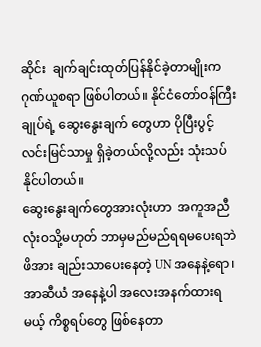ဆိုင်း  ချက်ချင်းထုတ်ပြန်နိုင်ခဲ့တာမျိုးက   ဂုဏ်ယူစရာ ဖြစ်ပါတယ်။ နိုင်ငံတော်ဝန်ကြီးချုပ်ရဲ့ ဆွေးနွေးချက် တွေဟာ ပိုပြီးပွင့်လင်းမြင်သာမှု ရှိခဲ့တယ်လို့လည်း သုံးသပ်နိုင်ပါတယ်။
ဆွေးနွေးချက်တွေအားလုံးဟာ  အကူအညီ လုံးဝသို့မဟုတ် ဘာမှမည်မည်ရရမပေးရဘဲ ဖိအား ချည်းသာပေးနေတဲ့ UN အနေနဲ့ရော၊  အာဆီယံ အနေနဲ့ပါ အလေးအနက်ထားရမယ့် ကိစ္စရပ်တွေ ဖြစ်နေတာ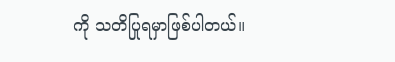ကို သတိပြုရမှာဖြစ်ပါတယ်။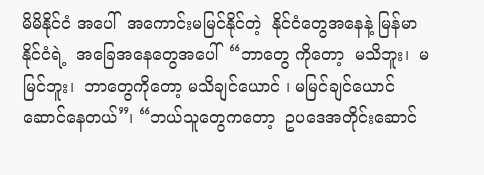မိမိနိုင်ငံ အပေါ်  အကောင်းမမြင်နိုင်တဲ့  နိုင်ငံတွေအနေနဲ့ မြန်မာနိုင်ငံရဲ့  အခြေအနေတွေအပေါ်  “ဘာတွေ ကိုတော့  မသိဘူး၊  မမြင်ဘူး၊  ဘာတွေကိုတော့ မသိချင်ယောင် ၊ မမြင်ချင်ယောင်ဆောင်နေတယ်”၊ “ဘယ်သူတွေကတော့  ဥပဒေအတိုင်းဆောင်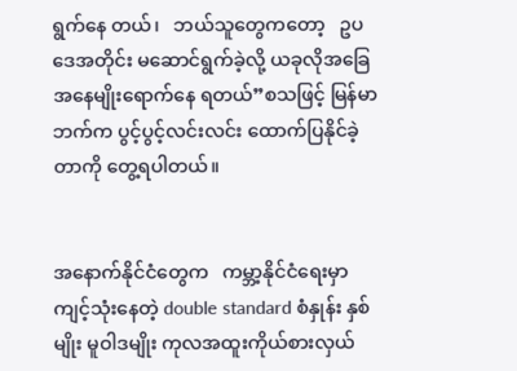ရွက်နေ တယ်၊   ဘယ်သူတွေကတော့   ဥပဒေအတိုင်း မဆောင်ရွက်ခဲ့လို့ ယခုလိုအခြေအနေမျိုးရောက်နေ ရတယ်”စသဖြင့် မြန်မာဘက်က ပွင့်ပွင့်လင်းလင်း ထောက်ပြနိုင်ခဲ့တာကို တွေ့ရပါတယ်။


အနောက်နိုင်ငံတွေက   ကမ္ဘာ့နိုင်ငံရေးမှာ ကျင့်သုံးနေတဲ့ double standard စံနှုန်း နှစ်မျိုး မူဝါဒမျိုး ကုလအထူးကိုယ်စားလှယ်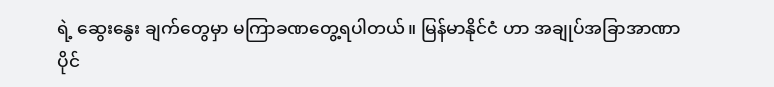ရဲ့ ဆွေးနွေး ချက်တွေမှာ မကြာခဏတွေ့ရပါတယ်။ မြန်မာနိုင်ငံ ဟာ အချုပ်အခြာအာဏာပိုင်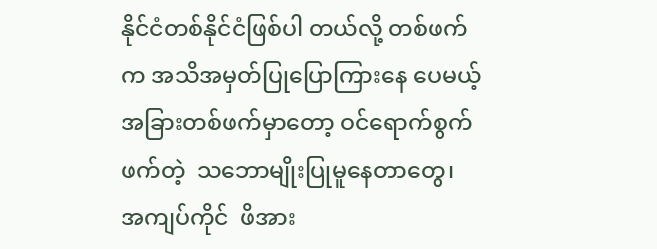နိုင်ငံတစ်နိုင်ငံဖြစ်ပါ တယ်လို့ တစ်ဖက်က အသိအမှတ်ပြုပြောကြားနေ ပေမယ့် အခြားတစ်ဖက်မှာတော့ ဝင်ရောက်စွက်ဖက်တဲ့  သဘောမျိုးပြုမူနေတာတွေ၊  အကျပ်ကိုင်  ဖိအား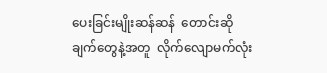ပေးခြင်းမျိုးဆန်ဆန်  တောင်းဆိုချက်တွေနဲ့အတူ  လိုက်လျောမက်လုံး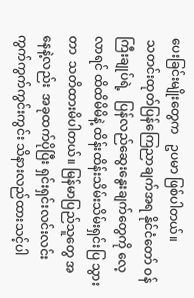ပေးခြင်းမျိုးတွေက   ဥပမာ ဖြစ်ပါတယ်။
 သတင်းထုတ်ပြန်ကြေညာချက်အရ နိုင်ငံတော် ဝန်ကြီးချုပ်ရဲ့   ပြန်လည်ဆွေးနွေးချက်တွေကို လေ့လာရင် ထိထိမိမိနဲ့ ထိန်းထိန်းသိမ်းသိမ်းရှင်းပြ သွားတာ  သတိထားမိပါတယ်။ မြန်မာပြည်သူတွေ အနေနဲ့လည်း  အခုထက်ပိုပြီး ရှင်းရှင်းလင်းလင်း ကွက်ကွက်ကွင်းကွင်း သိနားလည်ထားသင့်ပါ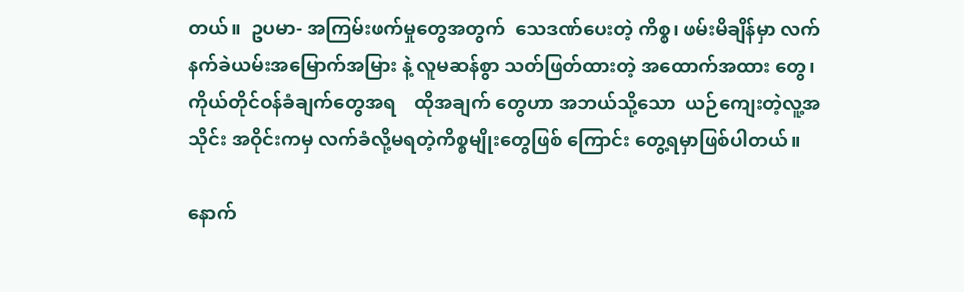တယ်။  ဥပမာ- အကြမ်းဖက်မှုတွေအတွက်  သေဒဏ်ပေးတဲ့ ကိစ္စ၊ ဖမ်းမိချိန်မှာ လက်နက်ခဲယမ်းအမြောက်အမြား နဲ့ လူမဆန်စွာ သတ်ဖြတ်ထားတဲ့ အထောက်အထား တွေ၊   ကိုယ်တိုင်ဝန်ခံချက်တွေအရ    ထိုအချက် တွေဟာ အဘယ်သို့သော  ယဉ်ကျေးတဲ့လူ့အသိုင်း အဝိုင်းကမှ လက်ခံလို့မရတဲ့ကိစ္စမျိုးတွေဖြစ် ကြောင်း တွေ့ရမှာဖြစ်ပါတယ်။

နောက်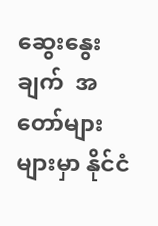ဆွေးနွေးချက်  အတော်များများမှာ နိုင်ငံ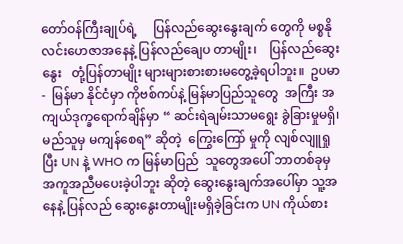တော်ဝန်ကြီးချုပ်ရဲ့     ပြန်လည်ဆွေးနွေးချက် တွေကို မစ္စနိုလင်းဟေဇာအနေနဲ့ ပြန်လည်ချေပ တာမျိုး၊    ပြန်လည်ဆွေးနွေး   တုံ့ပြန်တာမျိုး‌ များများစားစားမတွေ့ခဲ့ရပါဘူး။  ဥပမာ-  မြန်မာ နိုင်ငံမှာ ကိုဗစ်ကပ်နဲ့ မြန်မာပြည်သူတွေ  အကြီး အကျယ်ဒုက္ခရောက်ချိန်မှာ “ ဆင်းရဲချမ်းသာမရွေး ခွဲခြားမှုမရှိ၊ မည်သူမှ မကျန်စေရ” ဆိုတဲ့  ကြွေးကြော် မှုကို လျစ်လျူရှုပြီး UN နဲ့ WHO က မြန်မာပြည်  သူတွေအပေါ် ဘာတစ်ခုမှ အကူအညီမပေးခဲ့ပါဘူး ဆိုတဲ့ ဆွေးနွေးချက်အပေါ်မှာ သူ့အနေနဲ့ ပြန်လည် ဆွေးနွေးတာမျိုးမရှိခဲ့ခြင်းက UN ကိုယ်စား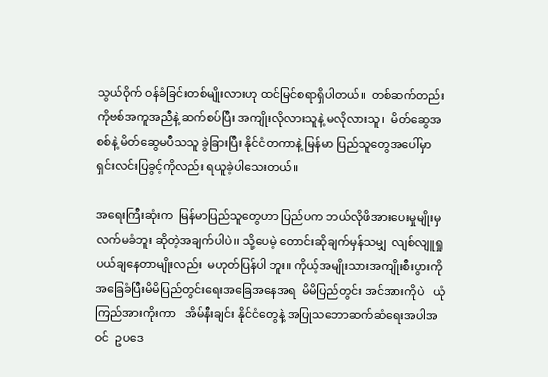သွယ်ဝိုက် ဝန်ခံခြင်းတစ်မျိုးလားဟု ထင်မြင်စရာရှိပါတယ်။  တစ်ဆက်တည်း ကိုဗစ်အကူအညီနဲ့ ဆက်စပ်ပြီး အကျိုးလိုလားသူနဲ့ မလိုလားသူ၊  မိတ်ဆွေအစစ်နဲ့ မိတ်ဆွေမပီသသူ ခွဲခြားပြီး နိုင်ငံတကာနဲ့ မြန်မာ ပြည်သူတွေအပေါ်မှာ    ရှင်းလင်းပြခွင့်ကိုလည်း ရယူခဲ့ပါသေးတယ်။

အရေးကြီးဆုံးက  မြန်မာပြည်သူတွေဟာ ပြည်ပက ဘယ်လိုဖိအားပေးမှုမျိုးမှ လက်မခံဘူး ဆိုတဲ့အချက်ပါပဲ၊၊ သို့ပေမဲ့ တောင်းဆိုချက်မှန်သမျှ  လျစ်လျူရှု  ပယ်ချနေတာမျိုးလည်း  မဟုတ်ပြန်ပါ ဘူး။ ကိုယ့်အမျိုးသားအကျိုးစီးပွားကို အခြေခံပြီးမိမိပြည်တွင်းရေးအခြေအနေအရ  မိမိပြည်တွင်း အင်အားကိုပဲ   ယုံကြည်အားကိုးကာ   အိမ်နီးချင်း နိုင်ငံတွေနဲ့ အပြုသဘောဆက်ဆံရေးအပါအဝင်  ဥပဒေ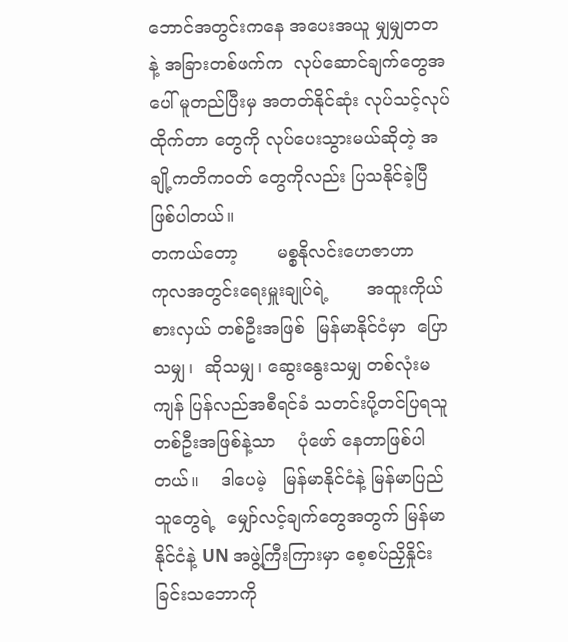ဘောင်အတွင်းကနေ အပေးအယူ မျှမျှတတ နဲ့ အခြားတစ်ဖက်က  လုပ်ဆောင်ချက်တွေအပေါ် မူတည်ပြီးမှ အတတ်နိုင်ဆုံး လုပ်သင့်လုပ်ထိုက်တာ တွေကို လုပ်ပေးသွားမယ်ဆိုတဲ့ အချို့ကတိကဝတ် တွေကိုလည်း ပြသနိုင်ခဲ့ပြီ ဖြစ်ပါတယ်။
တကယ်တော့       မစ္စနိုလင်းဟေဇာဟာ      ကုလအတွင်းရေးမှူးချုပ်ရဲ့       အထူးကိုယ်စားလှယ် တစ်ဦးအဖြစ်  မြန်မာနိုင်ငံမှာ  ပြောသမျှ၊  ဆိုသမျှ၊ ဆွေးနွေးသမျှ တစ်လုံးမကျန် ပြန်လည်အစီရင်ခံ သတင်းပို့တင်ပြရသူတစ်ဦးအဖြစ်နဲ့သာ    ပုံဖော် နေတာဖြစ်ပါတယ်။    ဒါပေမဲ့   မြန်မာနိုင်ငံနဲ့ မြန်မာပြည်သူတွေရဲ့  မျှော်လင့်ချက်တွေအတွက် မြန်မာနိုင်ငံနဲ့ UN အဖွဲ့ကြီးကြားမှာ စေ့စပ်ညှိနှိုင်း ခြင်းသ‌ဘောကို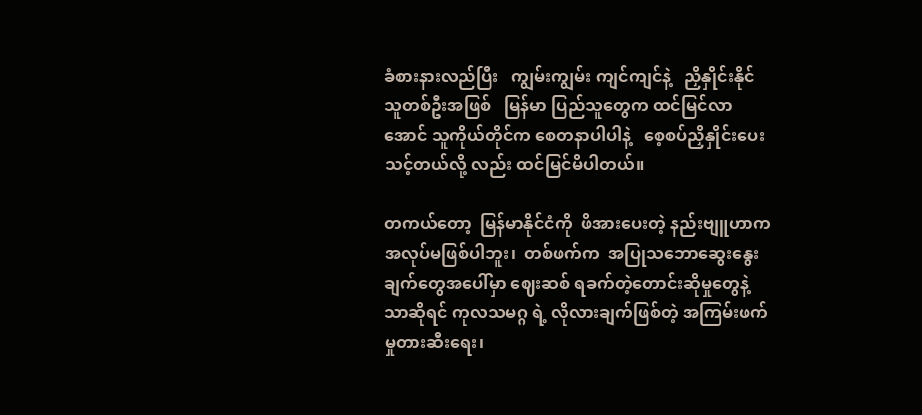ခံစားနားလည်ပြီး   ကျွမ်းကျွမ်း ကျင်ကျင်နဲ့   ညှိနှိုင်းနိုင်သူတစ်ဦးအဖြစ်   မြန်မာ ပြည်သူတွေက ထင်မြင်လာအောင် သူကိုယ်တိုင်က စေတနာပါပါနဲ့   စေ့စပ်ညှိနှိုင်းပေးသင့်တယ်လို့ လည်း ထင်မြင်မိပါတယ်။

တကယ်တော့  မြန်မာနိုင်ငံကို  ဖိအားပေးတဲ့ နည်းဗျူဟာက အလုပ်မဖြစ်ပါဘူး၊  တစ်ဖက်က  အပြုသဘောဆွေးနွေးချက်တွေအပေါ်မှာ ဈေးဆစ် ရခက်တဲ့တောင်းဆိုမှုတွေနဲ့သာဆိုရင် ကုလသမဂ္ဂ ရဲ့ လိုလားချက်ဖြစ်တဲ့ အကြမ်းဖက်မှုတားဆီးရေး၊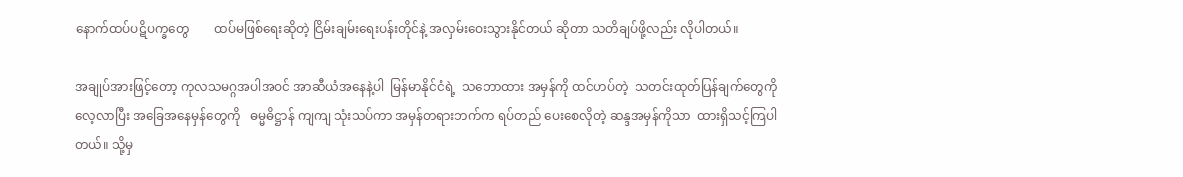နောက်ထပ်ပဋိပက္ခတွေ        ထပ်မဖြစ်ရေးဆိုတဲ့ ငြိမ်းချမ်းရေးပန်းတိုင်နဲ့ အလှမ်းဝေးသွားနိုင်တယ် ဆိုတာ သတိချပ်ဖို့လည်း လိုပါတယ်။

အချုပ်အားဖြင့်တော့ ကုလသမဂ္ဂအပါအဝင် အာဆီယံအနေနဲ့ပါ  မြန်မာနိုင်ငံရဲ့  သဘောထား အမှန်ကို ထင်ဟပ်တဲ့  သတင်းထုတ်ပြန်ချက်တွေကိုလေ့လာပြီး အခြေအနေမှန်တွေကို   ဓမ္မဓိဋ္ဌာန် ကျကျ သုံးသပ်ကာ အမှန်တရားဘက်က ရပ်တည် ပေးစေလိုတဲ့ ဆန္ဒအမှန်ကိုသာ  ထားရှိသင့်ကြပါ တယ်။ သို့မှ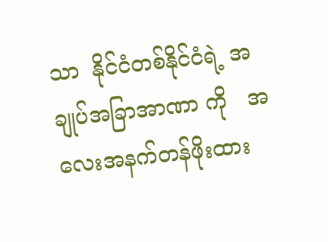သာ  နိုင်ငံတစ်နိုင်ငံရဲ့ အချုပ်အခြာအာဏာ ကို   အလေးအနက်တန်ဖိုးထား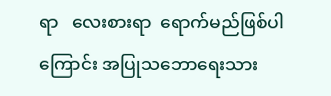ရာ   လေးစားရာ  ရောက်မည်ဖြစ်ပါကြောင်း အပြုသဘောရေးသား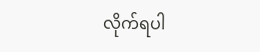လိုက်ရပါ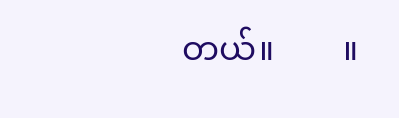တယ်။        ။